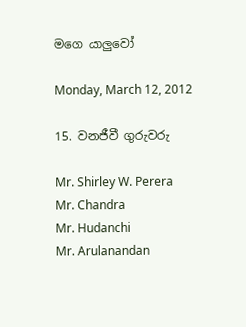මගෙ යාලුවෝ

Monday, March 12, 2012

15. වනජීවී ගුරුවරු

Mr. Shirley W. Perera
Mr. Chandra
Mr. Hudanchi
Mr. Arulanandan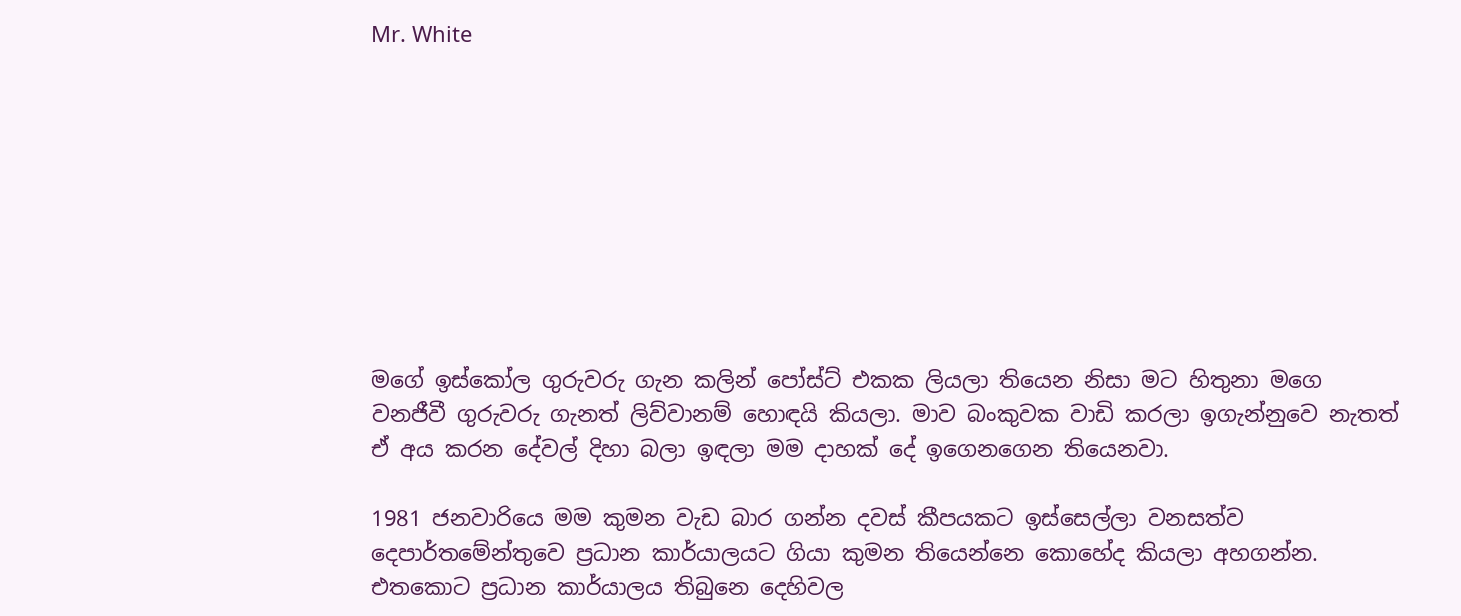Mr. White









මගේ ඉස්කෝල ගුරුවරු ගැන කලින් පෝස්ට් එකක ලියලා තියෙන නිසා මට හිතුනා මගෙ වනජීවී ගුරුවරු ගැනත් ලිව්වානම් හොඳයි කියලා. මාව බංකුවක වාඩි කරලා ඉගැන්නුවෙ නැතත් ඒ අය කරන දේවල් දිහා බලා ඉඳලා මම දාහක් දේ ඉගෙනගෙන තියෙනවා.

1981 ජනවාරියෙ මම කුමන වැඩ බාර ගන්න දවස් කීපයකට ඉස්සෙල්ලා වනසත්ව දෙපාර්තමේන්තුවෙ ප්‍රධාන කාර්යාලයට ගියා කුමන තියෙන්නෙ කොහේද කියලා අහගන්න. එතකොට ප්‍රධාන කාර්යාලය තිබුනෙ දෙහිවල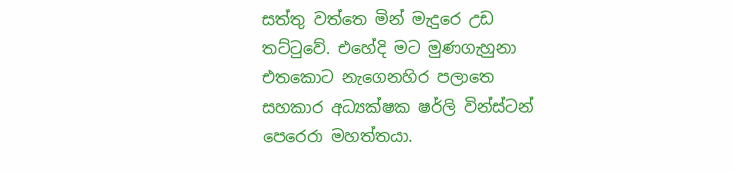සත්තු වත්තෙ මින් මැදුරෙ උඩ තට්‍ටුවේ. එහේදි මට මුණගැහුනා එතකොට නැගෙනහිර පලාතෙ සහකාර අධ්‍යක්ෂක ෂර්ලි වින්ස්ටන් පෙරෙරා මහත්තයා.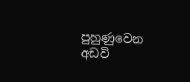පුහුණුවෙන අඩවි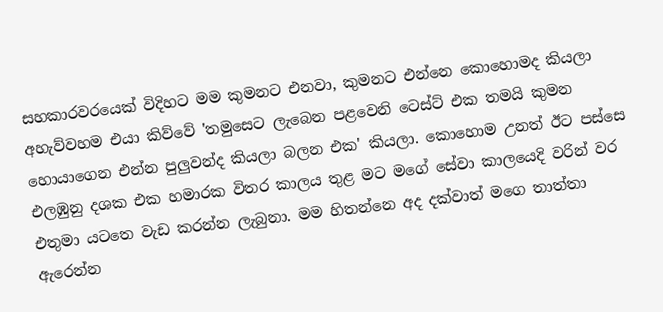සහකාරවරයෙක් විදිහට මම කුමනට එනවා, කුමනට එන්නෙ කොහොමද කියලා අහැව්වහම එයා කිව්වේ 'තමුසෙට ලැබෙන පළවෙනි ටෙස්ට් එක තමයි කුමන හොයාගෙන එන්න පුලුවන්ද කියලා බලන එක' කියලා. කොහොම උනත් ඊට පස්සෙ එලඹුනු දශක එක හමාරක විතර කාලය තුළ මට මගේ සේවා කාලයෙදි වරින් වර එතුමා යටතෙ වැඩ කරන්න ලැබුනා. මම හිතන්නෙ අද දක්වාත් මගෙ තාත්තා ඇරෙන්න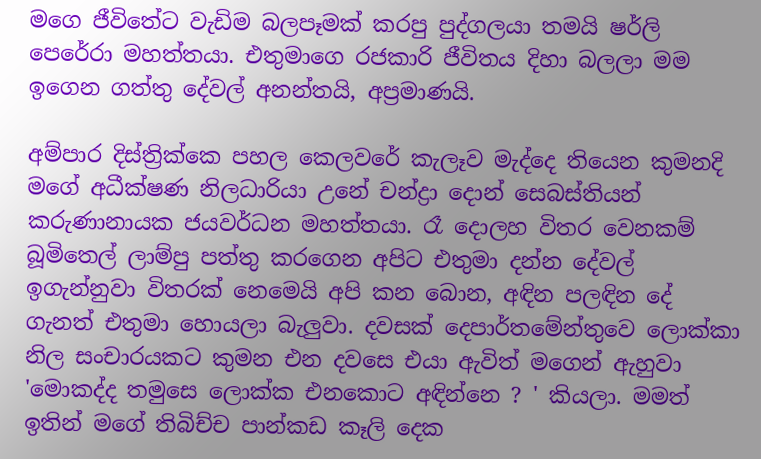මගෙ ජීවිතේට වැඩිම බලපෑමක් කරපු පුද්ගලයා තමයි ෂර්ලි පෙරේරා මහත්තයා. එතුමාගෙ රජකාරි ජීවිතය දිහා බලලා මම ඉගෙන ගත්තු දේවල් අනන්තයි, අප්‍රමාණයි.

අම්පාර දිස්ත්‍රික්කෙ පහල කෙලවරේ කැලෑව මැද්දෙ තියෙන කුමනදි මගේ අධීක්ෂණ නිලධාරියා උනේ චන්ද්‍රා දොන් සෙබස්තියන් කරුණානායක ජයවර්ධන මහත්තයා. රෑ දොලහ විතර වෙනකම් බූමිතෙල් ලාම්පු පත්තු කරගෙන අපිට එතුමා දන්න දේවල් ඉගැන්නුවා විතරක් නෙමෙයි අපි කන බොන, අඳින පලඳින දේ ගැනත් එතුමා හොයලා බැලුවා. දවසක් දෙපාර්තමේන්තුවෙ ලොක්කා නිල සංචාරයකට කුමන එන දවසෙ එයා ඇවිත් මගෙන් ඇහුවා 'මොකද්ද තමුසෙ ලොක්ක එනකොට අඳින්නෙ ? ' කියලා. මමත් ඉතින් මගේ තිබිච්ච පාන්කඩ කෑලි දෙක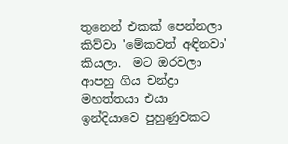තුනෙන් එකක් පෙන්නලා කිව්වා 'මේකවත් අඳිනවා' කියලා.  මට ඔරවලා ආපහු ගිය චන්ද්‍රා මහත්තයා එයා ඉන්දියාවෙ පුහුණුවකට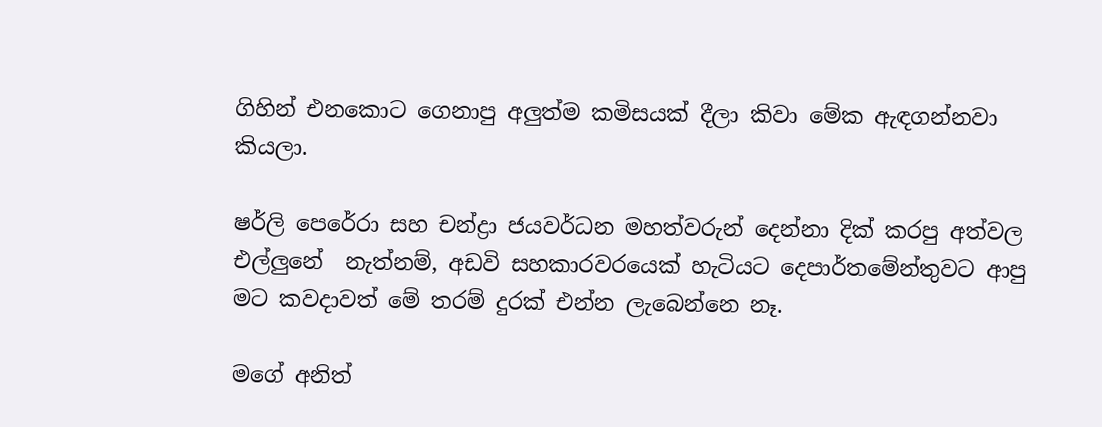ගිහින් එනකොට ගෙනාපු අලුත්ම කමිසයක් දීලා කිවා මේක ඇඳගන්නවා කියලා.

ෂර්ලි පෙරේරා සහ චන්ද්‍රා ජයවර්ධන මහත්වරුන් දෙන්නා දික් කරපු අත්වල එල්ලුනේ  නැත්නම්, අඩවි සහකාරවරයෙක් හැටියට දෙපාර්තමේන්තුවට ආපු මට කවදාවත් මේ තරම් දුරක් එන්න ලැබෙන්නෙ නෑ.

මගේ අනිත්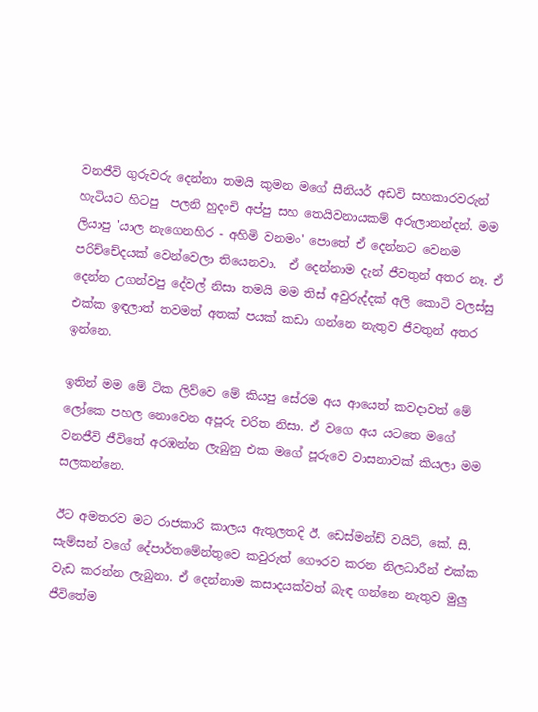වනජීවි ගුරුවරු දෙන්නා තමයි කුමන මගේ සීනියර් අඩවි සහකාරවරුන් හැටියට හිටපු  පලනි හුදංචි අප්පු සහ තෙයිවනායකම් අරුලානන්දන්. මම ලියාපු 'යාල නැගෙනහිර - අහිමි වනමං' පොතේ ඒ දෙන්නට වෙනම පරිච්චේදයක් වෙන්වෙලා තියෙනවා.  ඒ දෙන්නාම දැන් ජීවතුන් අතර නෑ. ඒ දෙන්න උගන්වපු දේවල් නිසා තමයි මම තිස් අවුරුද්දක් අලි කොටි වලස්සු එක්ක ඉඳලාත් තවමත් අතක් පයක් කඩා ගන්නෙ නැතුව ජීවතුන් අතර ඉන්නෙ.

ඉතින් මම මේ ටික ලිව්වෙ මේ කියපු සේරම අය ආයෙත් කවදාවත් මේ ලෝකෙ පහල නොවෙන අපූරු චරිත නිසා. ඒ වගෙ අය යටතෙ මගේ වනජීවි ජීවිතේ අරඹන්න ලැබුනු එක මගේ පූරුවෙ වාසනාවක් කියලා මම සලකන්නෙ.

ඊට අමතරව මට රාජකාරි කාලය ඇතුලතදි ඊ. ඩෙස්මන්ඩ් වයිට්, කේ. සී. සැම්සන් වගේ දේපාර්තමේන්තුවෙ කවුරුත් ගෞරව කරන නිලධාරීන් එක්ක වැඩ කරන්න ලැබුනා. ඒ දෙන්නාම කසාදයක්වත් බැඳ ගන්නෙ නැතුව මුලු ජීවිතේම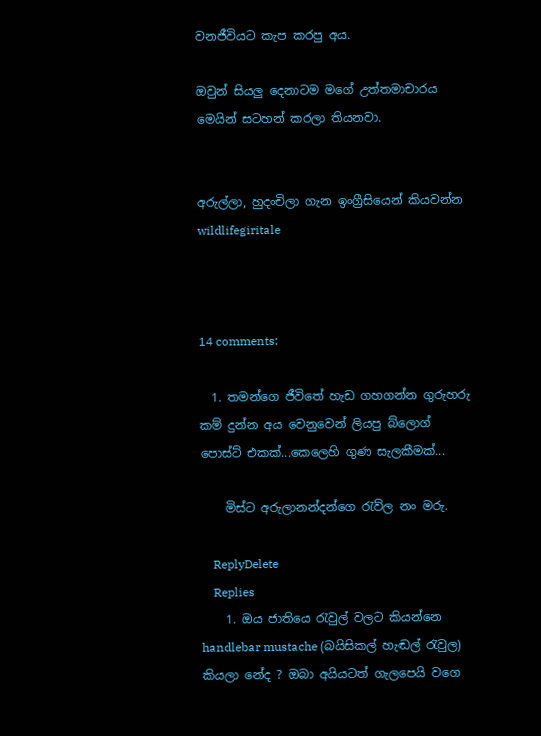වනජීවියට කැප කරපු අය.

ඔවුන් සියලු දෙනාටම මගේ උත්තමාචාරය මෙයින් සටහන් කරලා තියනවා.


අරුල්ලා, හුදංචිලා ගැන ඉංග්‍රීසියෙන් කියවන්න  wildlifegiritale



14 comments:

  1. තමන්ගෙ ජීවිතේ හැඩ ගහගන්න ගුරුහරු කම් දුන්න අය වෙනුවෙන් ලියපු බ්ලොග් පොස්ට් එකක්...කෙලෙහි ගුණ සැලකීමක්...

    මිස්ට අරුලානන්දන්ගෙ රැව්ල නං මරු.

    ReplyDelete
    Replies
    1. ඔය ජාතියෙ ‍රැවුල් වලට කියන්නෙ handlebar mustache (බයිසිකල් හැඬල් ‍රැවුල) කියලා නේද ? ඔබා අයියටත් ගැලපෙයි වගෙ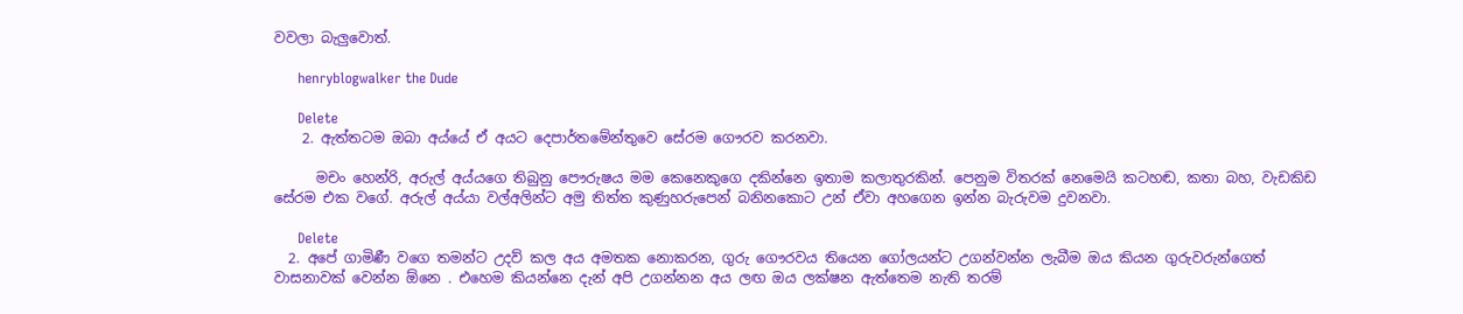වවලා බැලුවොත්.

      henryblogwalker the Dude

      Delete
    2. ඇත්තටම ඔබා අය්යේ ඒ අයට දෙපාර්තමේන්තුවෙ සේරම ගෞරව කරනවා.

      මචං හෙන්රි, අරුල් අය්යගෙ තිබුනු පෞරුෂය මම කෙනෙකුගෙ දකින්නෙ ඉතාම කලාතුරකින්. පෙනුම විතරක් නෙමෙයි කටහඬ, කතා බහ, වැඩකිඩ සේරම එක වගේ. අරුල් අය්යා වල්අලින්ට අමු තිත්ත කුණුහරුපෙන් බනිනකොට උන් ඒවා අහගෙන ඉන්න බැරුවම දුවනවා.

      Delete
  2. අපේ ගාමිණී වගෙ තමන්ට උදව් කල අය අමතක නොකරන, ගුරු ගෞරවය තියෙන ගෝලයන්ට උගන්වන්න ලැබීම ඔය කියන ගුරුවරුන්ගෙත් වාසනාවක් වෙන්න ඕනෙ . එහෙම කියන්නෙ දැන් අපි උගන්නන අය ලඟ ඔය ලක්ෂන ඇත්තෙම නැති තරම්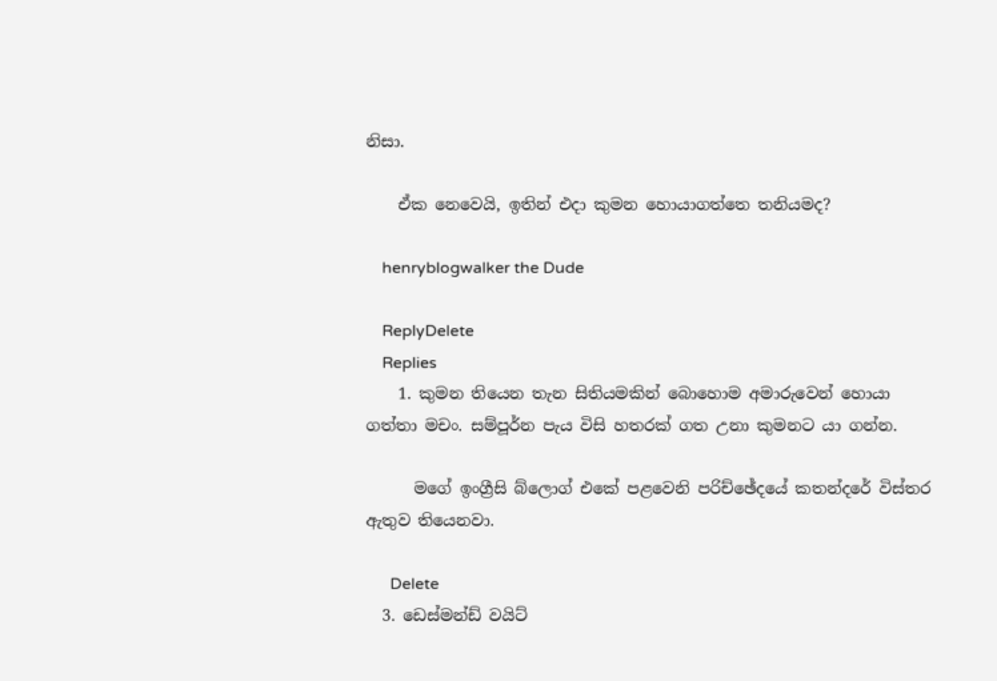නිසා.

    ඒක නෙවෙයි, ඉතින් එදා කුමන හොයාගත්තෙ තනියමද?

    henryblogwalker the Dude

    ReplyDelete
    Replies
    1. කුමන තියෙන තැන සිතියමකින් බොහොම අමාරුවෙන් හොයා ගත්තා මචං. සම්පූර්න පැය විසි හතරක් ගත උනා කුමනට යා ගන්න.

      මගේ ඉංග්‍රීසි බ්ලොග් එකේ පළවෙනි පරිච්ඡේදයේ කතන්දරේ විස්තර ඇතුව තියෙනවා.

      Delete
  3. ඩෙස්මන්ඩ් වයිට්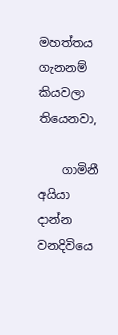මහත්තය ගැනනම් කියවලා තියෙනවා,

    ගාමිනී අයියා දාන්න වනදිවියෙ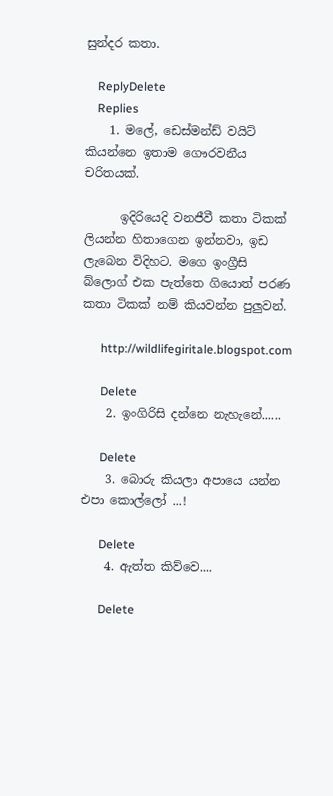සුන්දර කතා.

    ReplyDelete
    Replies
    1. මලේ, ඩෙස්මන්ඩ් වයිට් කියන්නෙ ඉතාම ගෞරවනීය චරිතයක්.

      ඉදිරියෙදි වනජීවී කතා ටිකක් ලියන්න හිතාගෙන ඉන්නවා, ඉඩ ලැබෙන විදිහට. මගෙ ඉංග්‍රීසි බ්ලොග් එක පැත්තෙ ගියොත් පරණ කතා ටිකක් නම් කියවන්න පුලුවන්.

      http://wildlifegiritale.blogspot.com

      Delete
    2. ඉංගිරිසි දන්නෙ නැහැනේ......

      Delete
    3. බොරු කියලා අපායෙ යන්න එපා කොල්ලෝ ...!

      Delete
    4. ඇත්ත කිව්වෙ....

      Delete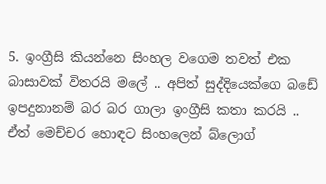5. ඉංග්‍රීසි කියන්නෙ සිංහල වගෙම තවත් එක බාසාවක් විතරයි මලේ .. අපිත් සුද්දියෙක්ගෙ බඩේ ඉපදුනානම් බර බර ගාලා ඉංග්‍රීසි කතා කරයි .. ඒත් මෙච්චර හොඳට සිංහලෙන් බ්ලොග්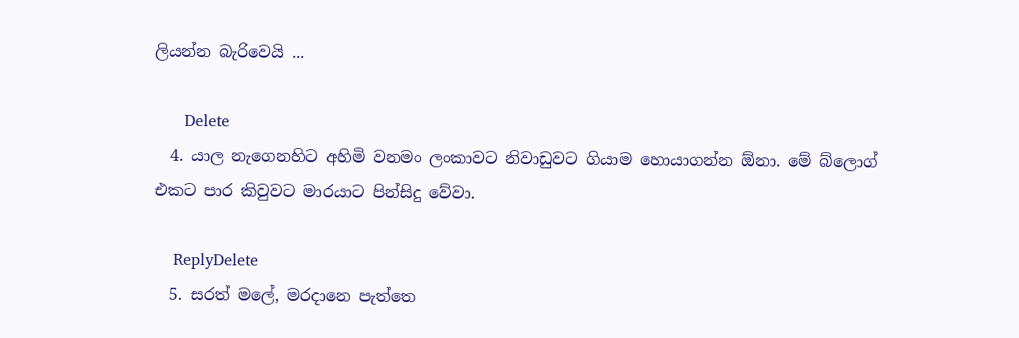ලියන්න බැරිවෙයි ...

      Delete
  4. යාල නැගෙනහිට අහිමි වනමං ලංකාවට නිවාඩුවට ගියාම හොයාගන්න ඕනා. මේ බ්ලොග් එකට පාර කිවුවට මාරයාට පින්සිදු වේවා.

    ReplyDelete
  5. සරත් මලේ, මරදානෙ පැත්තෙ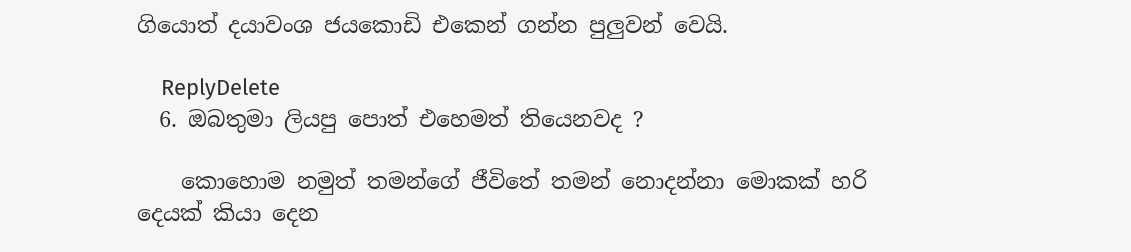ගියොත් දයාවංශ ජයකොඩි එකෙන් ගන්න පුලුවන් වෙයි.

    ReplyDelete
  6. ඔබතුමා ලියපු පොත් එහෙමත් තියෙනවද ?

    කොහොම නමුත් තමන්ගේ ජීවිතේ තමන් නොදන්නා මොකක් හරි දෙයක් කියා දෙන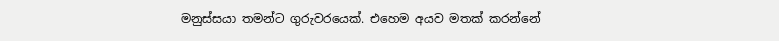මනුස්සයා තමන්ට ගුරුවරයෙක්. එහෙම අයව මතක් කරන්නේ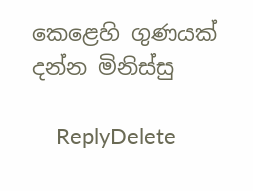කෙළෙහි ගුණයක් දන්න මිනිස්සු

    ReplyDelete